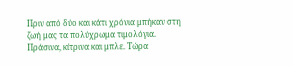Πριν από δύο και κάτι χρόνια μπήκαν στη ζωή μας τα πολύχρωμα τιμολόγια. Πράσινα, κίτρινα και μπλε. Τώρα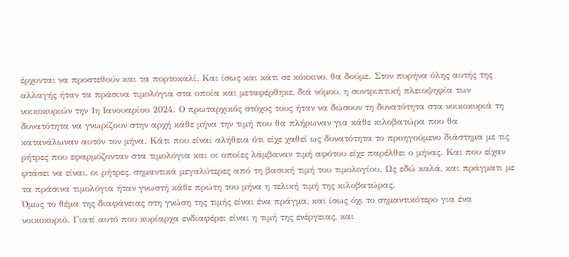έρχονται να προστεθούν και τα πορτοκαλί. Και ίσως και κάτι σε κόκκινο, θα δούμε. Στον πυρήνα όλης αυτής της αλλαγής ήταν τα πράσινα τιμολόγια στα οποία και μεταφέρθηκε, διά νόμου, η συντριπτική πλειοψηφία των νοικοκυριών την 1η Ιανουαρίου 2024. Ο πρωταρχικός στόχος τους ήταν να δώσουν τη δυνατότητα στα νοικοκυριά τη δυνατότητα να γνωρίζουν στην αρχή κάθε μήνα την τιμή που θα πλήρωναν για κάθε κιλοβατώρα που θα κατανάλωναν αυτόν τον μήνα. Κάτι που είναι αλήθεια ότι είχε χαθεί ως δυνατότητα το προηγούμενο διάστημα με τις ρήτρες που εφαρμόζονταν στα τιμολόγια και οι οποίες λάμβαναν τιμή αφότου είχε παρέλθει ο μήνας. Και που είχαν φτάσει να είναι, οι ρήτρες, σημαντικά μεγαλύτερες από τη βασική τιμή του τιμολογίου. Ως εδώ καλά, και πράγματι με τα πράσινα τιμολόγια ήταν γνωστή κάθε πρώτη του μήνα η τελική τιμή της κιλοβατώρας.
Όμως το θέμα της διαφάνειας στη γνώση της τιμής είναι ένα πράγμα, και ίσως όχι το σημαντικότερο για ένα νοικοκυριό. Γιατί αυτό που κυρίαρχα ενδιαφέρει είναι η τιμή της ενέργειας, και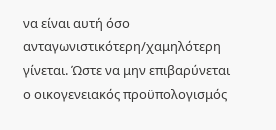να είναι αυτή όσο ανταγωνιστικότερη/χαμηλότερη γίνεται. Ώστε να μην επιβαρύνεται ο οικογενειακός προϋπολογισμός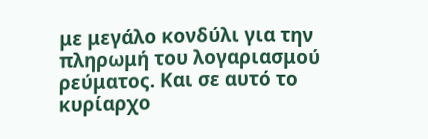με μεγάλο κονδύλι για την πληρωμή του λογαριασμού ρεύματος. Και σε αυτό το κυρίαρχο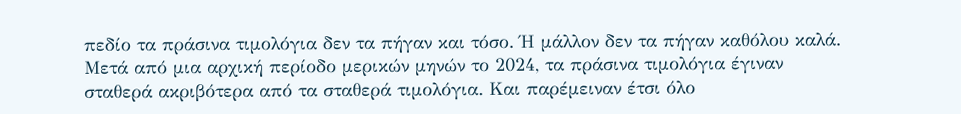πεδίο τα πράσινα τιμολόγια δεν τα πήγαν και τόσο. Ή μάλλον δεν τα πήγαν καθόλου καλά. Μετά από μια αρχική περίοδο μερικών μηνών το 2024, τα πράσινα τιμολόγια έγιναν σταθερά ακριβότερα από τα σταθερά τιμολόγια. Και παρέμειναν έτσι όλο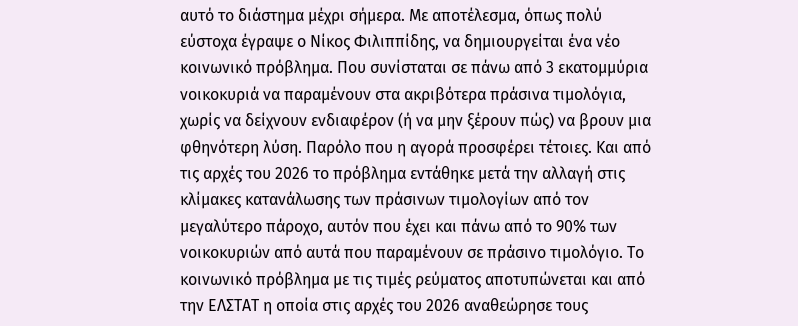αυτό το διάστημα μέχρι σήμερα. Με αποτέλεσμα, όπως πολύ εύστοχα έγραψε ο Νίκος Φιλιππίδης, να δημιουργείται ένα νέο κοινωνικό πρόβλημα. Που συνίσταται σε πάνω από 3 εκατομμύρια νοικοκυριά να παραμένουν στα ακριβότερα πράσινα τιμολόγια, χωρίς να δείχνουν ενδιαφέρον (ή να μην ξέρουν πώς) να βρουν μια φθηνότερη λύση. Παρόλο που η αγορά προσφέρει τέτοιες. Και από τις αρχές του 2026 το πρόβλημα εντάθηκε μετά την αλλαγή στις κλίμακες κατανάλωσης των πράσινων τιμολογίων από τον μεγαλύτερο πάροχο, αυτόν που έχει και πάνω από το 90% των νοικοκυριών από αυτά που παραμένουν σε πράσινο τιμολόγιο. Το κοινωνικό πρόβλημα με τις τιμές ρεύματος αποτυπώνεται και από την ΕΛΣΤΑΤ η οποία στις αρχές του 2026 αναθεώρησε τους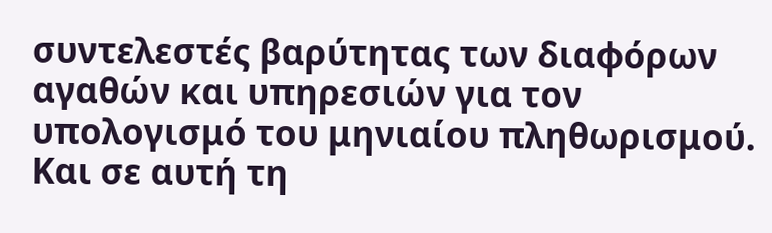συντελεστές βαρύτητας των διαφόρων αγαθών και υπηρεσιών για τον υπολογισμό του μηνιαίου πληθωρισμού. Και σε αυτή τη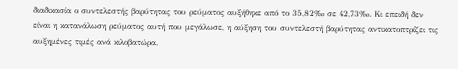διαδικασία ο συντελεστής βαρύτητας του ρεύματος αυξήθηκε από το 35,82‰ σε 42,73‰. Κι επειδή δεν είναι η κατανάλωση ρεύματος αυτή που μεγάλωσε, η αύξηση του συντελεστή βαρύτητας αντικατοπτρίζει τις αυξημένες τιμές ανά κιλοβατώρα.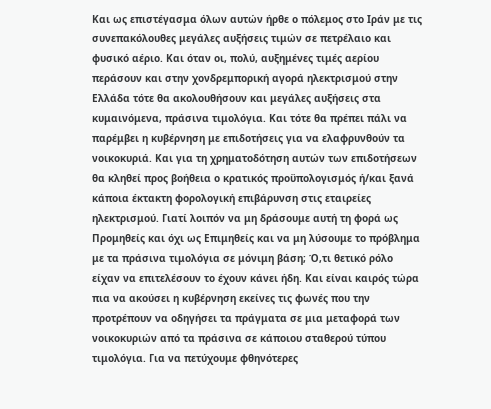Και ως επιστέγασμα όλων αυτών ήρθε ο πόλεμος στο Ιράν με τις συνεπακόλουθες μεγάλες αυξήσεις τιμών σε πετρέλαιο και φυσικό αέριο. Και όταν οι, πολύ, αυξημένες τιμές αερίου περάσουν και στην χονδρεμπορική αγορά ηλεκτρισμού στην Ελλάδα τότε θα ακολουθήσουν και μεγάλες αυξήσεις στα κυμαινόμενα, πράσινα τιμολόγια. Και τότε θα πρέπει πάλι να παρέμβει η κυβέρνηση με επιδοτήσεις για να ελαφρυνθούν τα νοικοκυριά. Και για τη χρηματοδότηση αυτών των επιδοτήσεων θα κληθεί προς βοήθεια ο κρατικός προϋπολογισμός ή/και ξανά κάποια έκτακτη φορολογική επιβάρυνση στις εταιρείες ηλεκτρισμού. Γιατί λοιπόν να μη δράσουμε αυτή τη φορά ως Προμηθείς και όχι ως Επιμηθείς και να μη λύσουμε το πρόβλημα με τα πράσινα τιμολόγια σε μόνιμη βάση; Ό,τι θετικό ρόλο είχαν να επιτελέσουν το έχουν κάνει ήδη. Και είναι καιρός τώρα πια να ακούσει η κυβέρνηση εκείνες τις φωνές που την προτρέπουν να οδηγήσει τα πράγματα σε μια μεταφορά των νοικοκυριών από τα πράσινα σε κάποιου σταθερού τύπου τιμολόγια. Για να πετύχουμε φθηνότερες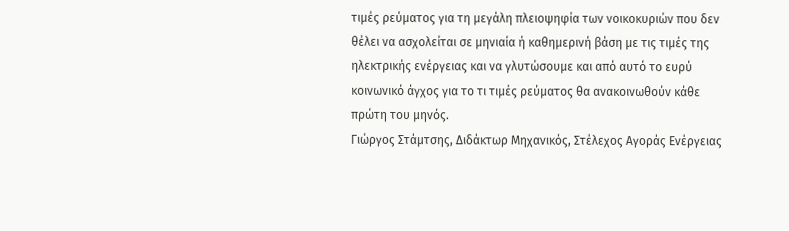τιμές ρεύματος για τη μεγάλη πλειοψηφία των νοικοκυριών που δεν θέλει να ασχολείται σε μηνιαία ή καθημερινή βάση με τις τιμές της ηλεκτρικής ενέργειας και να γλυτώσουμε και από αυτό το ευρύ κοινωνικό άγχος για το τι τιμές ρεύματος θα ανακοινωθούν κάθε πρώτη του μηνός.
Γιώργος Στάμτσης, Διδάκτωρ Μηχανικός, Στέλεχος Αγοράς Ενέργειας